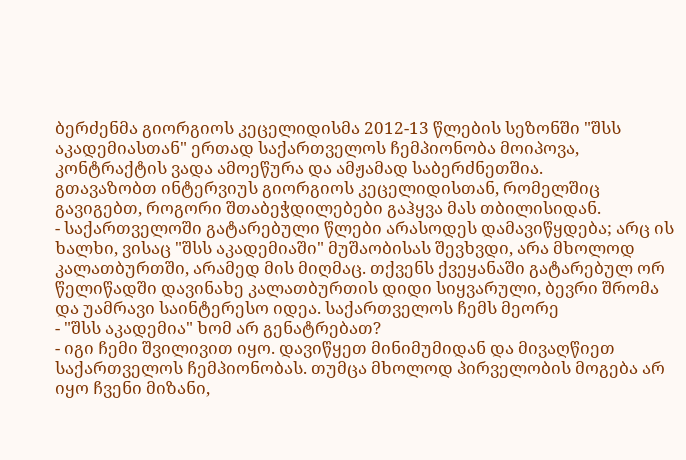ბერძენმა გიორგიოს კეცელიდისმა 2012-13 წლების სეზონში "შსს აკადემიასთან" ერთად საქართველოს ჩემპიონობა მოიპოვა, კონტრაქტის ვადა ამოეწურა და ამჟამად საბერძნეთშია.
გთავაზობთ ინტერვიუს გიორგიოს კეცელიდისთან, რომელშიც გავიგებთ, როგორი შთაბეჭდილებები გაჰყვა მას თბილისიდან.
- საქართველოში გატარებული წლები არასოდეს დამავიწყდება; არც ის ხალხი, ვისაც "შსს აკადემიაში" მუშაობისას შევხვდი, არა მხოლოდ კალათბურთში, არამედ მის მიღმაც. თქვენს ქვეყანაში გატარებულ ორ წელიწადში დავინახე კალათბურთის დიდი სიყვარული, ბევრი შრომა და უამრავი საინტერესო იდეა. საქართველოს ჩემს მეორე
- "შსს აკადემია" ხომ არ გენატრებათ?
- იგი ჩემი შვილივით იყო. დავიწყეთ მინიმუმიდან და მივაღწიეთ საქართველოს ჩემპიონობას. თუმცა მხოლოდ პირველობის მოგება არ იყო ჩვენი მიზანი,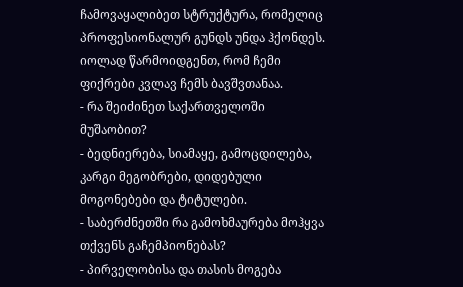ჩამოვაყალიბეთ სტრუქტურა, რომელიც პროფესიონალურ გუნდს უნდა ჰქონდეს. იოლად წარმოიდგენთ, რომ ჩემი ფიქრები კვლავ ჩემს ბავშვთანაა.
- რა შეიძინეთ საქართველოში მუშაობით?
- ბედნიერება, სიამაყე, გამოცდილება, კარგი მეგობრები, დიდებული მოგონებები და ტიტულები.
- საბერძნეთში რა გამოხმაურება მოჰყვა თქვენს გაჩემპიონებას?
- პირველობისა და თასის მოგება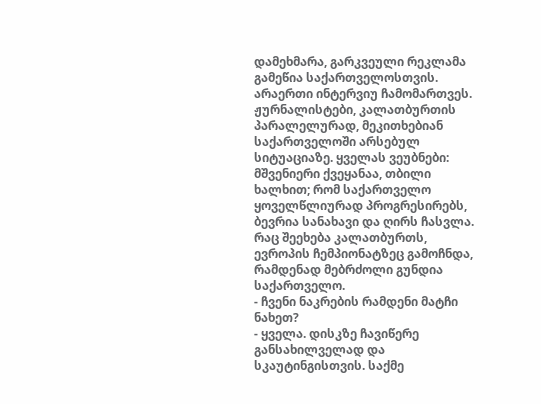დამეხმარა, გარკვეული რეკლამა გამეწია საქართველოსთვის. არაერთი ინტერვიუ ჩამომართვეს. ჟურნალისტები, კალათბურთის პარალელურად, მეკითხებიან საქართველოში არსებულ სიტუაციაზე. ყველას ვეუბნები: მშვენიერი ქვეყანაა, თბილი ხალხით; რომ საქართველო ყოველწლიურად პროგრესირებს, ბევრია სანახავი და ღირს ჩასვლა. რაც შეეხება კალათბურთს, ევროპის ჩემპიონატზეც გამოჩნდა, რამდენად მებრძოლი გუნდია საქართველო.
- ჩვენი ნაკრების რამდენი მატჩი ნახეთ?
- ყველა. დისკზე ჩავიწერე განსახილველად და სკაუტინგისთვის. საქმე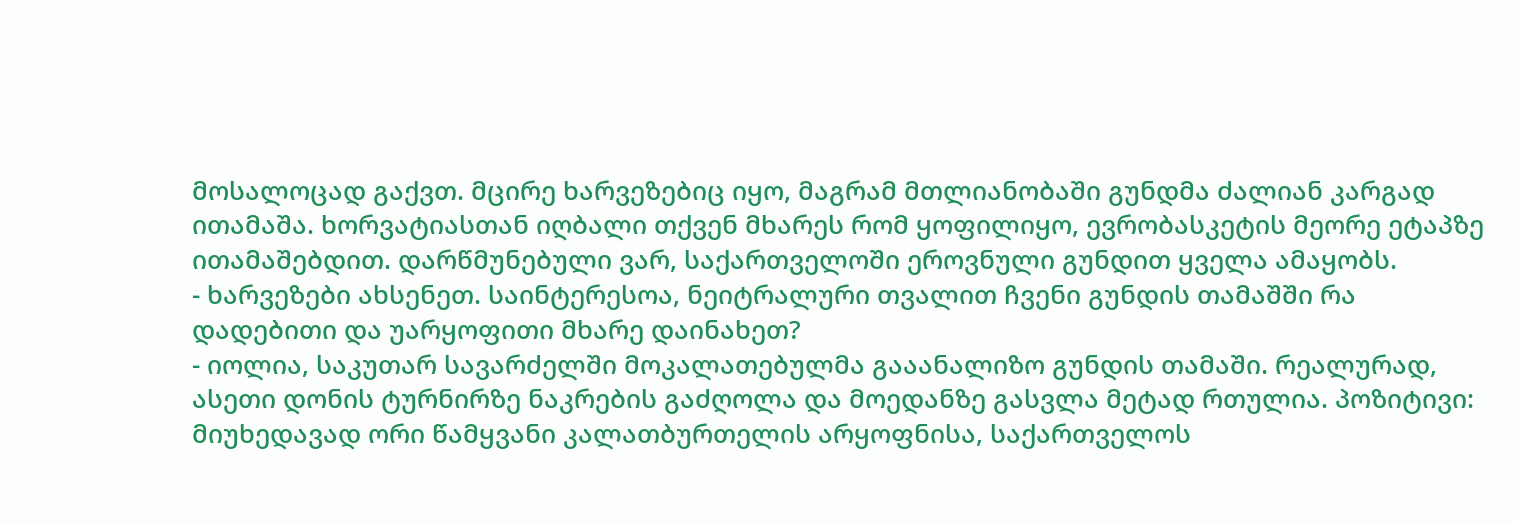მოსალოცად გაქვთ. მცირე ხარვეზებიც იყო, მაგრამ მთლიანობაში გუნდმა ძალიან კარგად ითამაშა. ხორვატიასთან იღბალი თქვენ მხარეს რომ ყოფილიყო, ევრობასკეტის მეორე ეტაპზე ითამაშებდით. დარწმუნებული ვარ, საქართველოში ეროვნული გუნდით ყველა ამაყობს.
- ხარვეზები ახსენეთ. საინტერესოა, ნეიტრალური თვალით ჩვენი გუნდის თამაშში რა დადებითი და უარყოფითი მხარე დაინახეთ?
- იოლია, საკუთარ სავარძელში მოკალათებულმა გააანალიზო გუნდის თამაში. რეალურად, ასეთი დონის ტურნირზე ნაკრების გაძღოლა და მოედანზე გასვლა მეტად რთულია. პოზიტივი: მიუხედავად ორი წამყვანი კალათბურთელის არყოფნისა, საქართველოს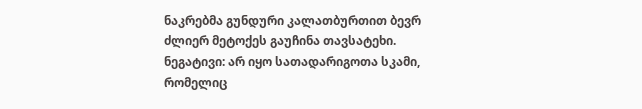ნაკრებმა გუნდური კალათბურთით ბევრ ძლიერ მეტოქეს გაუჩინა თავსატეხი. ნეგატივი: არ იყო სათადარიგოთა სკამი, რომელიც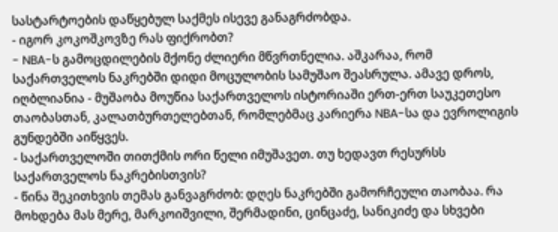სასტარტოების დაწყებულ საქმეს ისევე განაგრძობდა.
- იგორ კოკოშკოვზე რას ფიქრობთ?
- NBA-ს გამოცდილების მქონე ძლიერი მწვრთნელია. აშკარაა, რომ საქართველოს ნაკრებში დიდი მოცულობის სამუშაო შეასრულა. ამავე დროს, იღბლიანია - მუშაობა მოუწია საქართველოს ისტორიაში ერთ-ერთ საუკეთესო თაობასთან, კალათბურთელებთან, რომლებმაც კარიერა NBA-სა და ევროლიგის გუნდებში აიწყვეს.
- საქართველოში თითქმის ორი წელი იმუშავეთ. თუ ხედავთ რესურსს საქართველოს ნაკრებისთვის?
- წინა შეკითხვის თემას განვაგრძობ: დღეს ნაკრებში გამორჩეული თაობაა. რა მოხდება მას მერე, მარკოიშვილი, შერმადინი, ცინცაძე, სანიკიძე და სხვები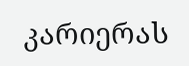კარიერას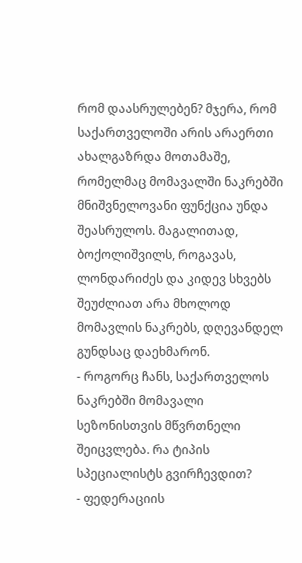რომ დაასრულებენ? მჯერა, რომ საქართველოში არის არაერთი ახალგაზრდა მოთამაშე, რომელმაც მომავალში ნაკრებში მნიშვნელოვანი ფუნქცია უნდა შეასრულოს. მაგალითად, ბოქოლიშვილს, როგავას, ლონდარიძეს და კიდევ სხვებს შეუძლიათ არა მხოლოდ მომავლის ნაკრებს, დღევანდელ გუნდსაც დაეხმარონ.
- როგორც ჩანს, საქართველოს ნაკრებში მომავალი სეზონისთვის მწვრთნელი შეიცვლება. რა ტიპის სპეციალისტს გვირჩევდით?
- ფედერაციის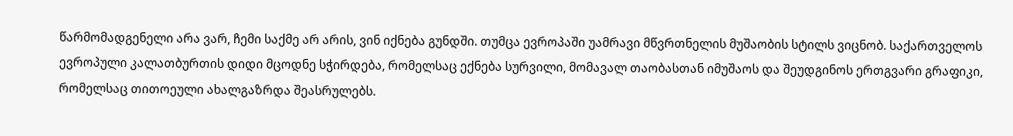წარმომადგენელი არა ვარ, ჩემი საქმე არ არის, ვინ იქნება გუნდში. თუმცა ევროპაში უამრავი მწვრთნელის მუშაობის სტილს ვიცნობ. საქართველოს ევროპული კალათბურთის დიდი მცოდნე სჭირდება, რომელსაც ექნება სურვილი, მომავალ თაობასთან იმუშაოს და შეუდგინოს ერთგვარი გრაფიკი, რომელსაც თითოეული ახალგაზრდა შეასრულებს.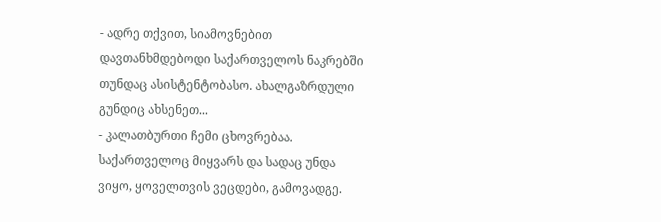- ადრე თქვით, სიამოვნებით დავთანხმდებოდი საქართველოს ნაკრებში თუნდაც ასისტენტობასო. ახალგაზრდული გუნდიც ახსენეთ...
- კალათბურთი ჩემი ცხოვრებაა. საქართველოც მიყვარს და სადაც უნდა ვიყო, ყოველთვის ვეცდები, გამოვადგე.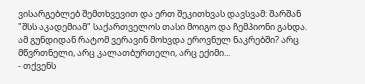ვისარგებლებ შემთხვევით და ერთ შეკითხვას დავსვამ: შარშან "შსს აკადემიამ" საქართველოს თასი მოიგო და ჩემპიონი გახდა. ამ გუნდიდან რატომ ვერავინ მოხვდა ეროვნულ ნაკრებში? არც მწვრთნელი, არც კალათბურთელი, არც ექიმი...
- თქვენს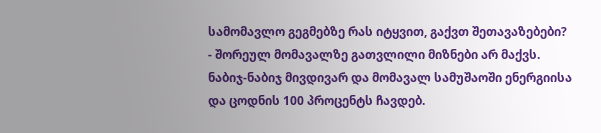სამომავლო გეგმებზე რას იტყვით, გაქვთ შეთავაზებები?
- შორეულ მომავალზე გათვლილი მიზნები არ მაქვს. ნაბიჯ-ნაბიჯ მივდივარ და მომავალ სამუშაოში ენერგიისა და ცოდნის 100 პროცენტს ჩავდებ.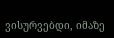ვისურვებდი, იმაზე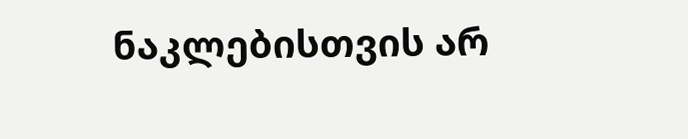ნაკლებისთვის არ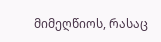მიმეღწიოს, რასაც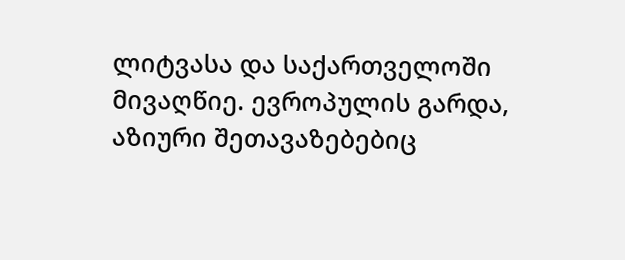ლიტვასა და საქართველოში მივაღწიე. ევროპულის გარდა, აზიური შეთავაზებებიც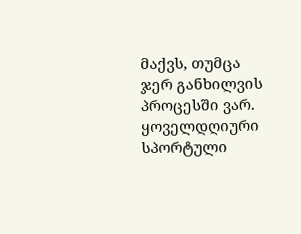მაქვს, თუმცა ჯერ განხილვის პროცესში ვარ.
ყოველდღიური სპორტული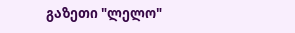გაზეთი "ლელო"